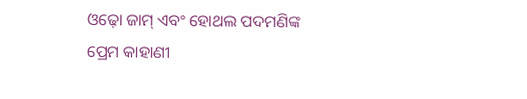ଓଢ଼ୋ ଜାମ୍‌ ଏବଂ ହୋଥଲ ପଦମଣିଙ୍କ ପ୍ରେମ କାହାଣୀ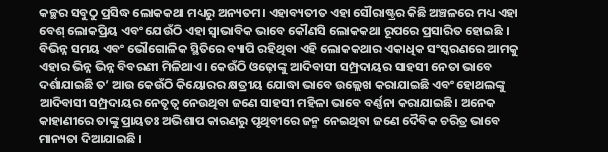କଚ୍ଛର ସବୁଠୁ ପ୍ରସିଦ୍ଧ ଲୋକକଥା ମଧ୍ୟରୁ ଅନ୍ୟତମ। ଏହାବ୍ୟତୀତ ଏହା ସୌରାଷ୍ଟ୍ରର କିଛି ଅଞ୍ଚଳରେ ମଧ୍ୟ ଏହା ବେଶ୍‌ ଲୋକପ୍ରିୟ ଏବଂ ଯେଉଁଠି ଏହା ସ୍ୱାଭାବିକ ଭାବେ କୌଣସି ଲୋକକଥା ରୂପରେ ପ୍ରସାରିତ ହୋଇଛି । ବିଭିନ୍ନ ସମୟ ଏବଂ ଭୌଗୋଳିକ ସ୍ଥିତିରେ ବ୍ୟାପି ରହିଥିବା ଏହି ଲୋକକଥାର ଏକାଧିକ ସଂସ୍କରଣରେ ଆମକୁ ଏହାର ଭିନ୍ନ ଭିନ୍ନ ବିବରଣୀ ମିଳିଥାଏ। କେଉଁଠି ଓଢ଼ୋଙ୍କୁ ଆଦିବାସୀ ସମ୍ପ୍ରଦାୟର ସାହସୀ ନେତା ଭାବେ ଦର୍ଶାଯାଇଛି ତ’ ଆଉ କେଉଁଠି କିୟୋରର କ୍ଷତ୍ରୀୟ ଯୋଦ୍ଧା ଭାବେ ଉଲ୍ଲେଖ କରାଯାଇଛି ଏବଂ ହୋଥଲଙ୍କୁ ଆଦିବାସୀ ସମ୍ପ୍ରଦାୟର ନେତୃତ୍ୱ ନେଉଥିବା ଜଣେ ସାହସୀ ମହିଳା ଭାବେ ବର୍ଣ୍ଣନା କରାଯାଇଛି। ଅନେକ କାହାଣୀରେ ତାଙ୍କୁ ପ୍ରାୟତଃ ଅଭିଶାପ କାରଣରୁ ପୃଥିବୀରେ ଜନ୍ମ ନେଇଥିବା ଜଣେ ଦୈବିକ ଚରିତ୍ର ଭାବେ ମାନ୍ୟତା ଦିଆଯାଇଛି ।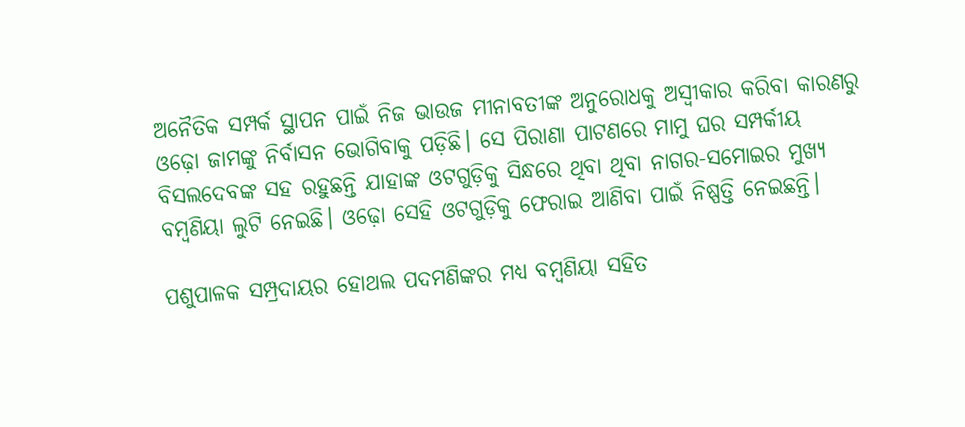ଅନୈତିକ ସମ୍ପର୍କ ସ୍ଥାପନ ପାଇଁ ନିଜ ଭାଉଜ ମୀନାବତୀଙ୍କ ଅନୁରୋଧକୁ ଅସ୍ୱୀକାର କରିବା କାରଣରୁ ଓଢ଼ୋ ଜାମଙ୍କୁ ନିର୍ବାସନ ଭୋଗିବାକୁ ପଡ଼ିଛି। ସେ ପିରାଣା ପାଟଣରେ ମାମୁ ଘର ସମ୍ପର୍କୀୟ ବିସଲଦେବଙ୍କ ସହ ରହୁଛନ୍ତି ଯାହାଙ୍କ ଓଟଗୁଡ଼ିକୁ ସିନ୍ଧରେ ଥିବା ଥିବା ନାଗର-ସମୋଇର ମୁଖ୍ୟ ବମ୍ବଣିୟା ଲୁଟି ନେଇଛି। ଓଢ଼ୋ ସେହି ଓଟଗୁଡ଼ିକୁ ଫେରାଇ ଆଣିବା ପାଇଁ ନିଷ୍ପତ୍ତି ନେଇଛନ୍ତି।

ପଶୁପାଳକ ସମ୍ପ୍ରଦାୟର ହୋଥଲ ପଦମଣିଙ୍କର ମଧ୍ୟ ବମ୍ବଣିୟା ସହିତ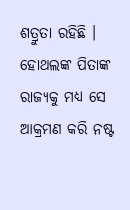ଶତ୍ରୁତା ରହିଛି । ହୋଥଲଙ୍କ ପିତାଙ୍କ ରାଜ୍ୟକୁ ମଧ୍ୟ ସେ ଆକ୍ରମଣ କରି ନଷ୍ଟ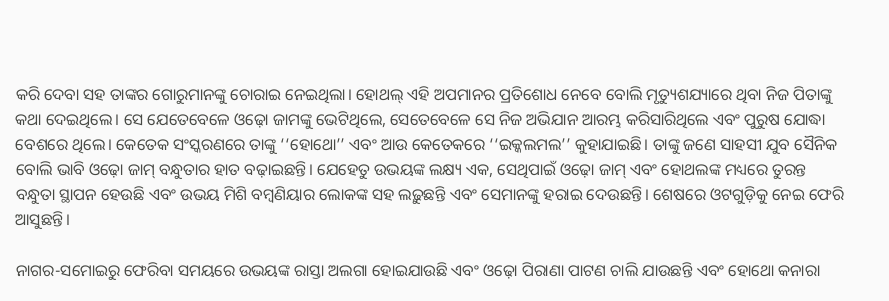କରି ଦେବା ସହ ତାଙ୍କର ଗୋରୁମାନଙ୍କୁ ଚୋରାଇ ନେଇଥିଲା। ହୋଥଲ୍‌ ଏହି ଅପମାନର ପ୍ରତିଶୋଧ ନେବେ ବୋଲି ମୃତ୍ୟୁଶଯ୍ୟାରେ ଥିବା ନିଜ ପିତାଙ୍କୁ କଥା ଦେଇଥିଲେ। ସେ ଯେତେବେଳେ ଓଢ଼ୋ ଜାମଙ୍କୁ ଭେଟିଥିଲେ, ସେତେବେଳେ ସେ ନିଜ ଅଭିଯାନ ଆରମ୍ଭ କରିସାରିଥିଲେ ଏବଂ ପୁରୁଷ ଯୋଦ୍ଧା ବେଶରେ ଥିଲେ। କେତେକ ସଂସ୍କରଣରେ ତାଙ୍କୁ ‘‘ହୋଥୋ’’ ଏବଂ ଆଉ କେତେକରେ ‘‘ଇକ୍କଲମଲ’’ କୁହାଯାଇଛି। ତାଙ୍କୁ ଜଣେ ସାହସୀ ଯୁବ ସୈନିକ ବୋଲି ଭାବି ଓଢ଼ୋ ଜାମ୍‌ ବନ୍ଧୁତାର ହାତ ବଢ଼ାଇଛନ୍ତି। ଯେହେତୁ ଉଭୟଙ୍କ ଲକ୍ଷ୍ୟ ଏକ, ସେଥିପାଇଁ ଓଢ଼ୋ ଜାମ୍‌ ଏବଂ ହୋଥଲଙ୍କ ମଧ୍ୟରେ ତୁରନ୍ତ ବନ୍ଧୁତା ସ୍ଥାପନ ହେଉଛି ଏବଂ ଉଭୟ ମିଶି ବମ୍ବଣିୟାର ଲୋକଙ୍କ ସହ ଲଢ଼ୁଛନ୍ତି ଏବଂ ସେମାନଙ୍କୁ ହରାଇ ଦେଉଛନ୍ତି। ଶେଷରେ ଓଟଗୁଡ଼ିକୁ ନେଇ ଫେରି ଆସୁଛନ୍ତି।

ନାଗର-ସମୋଇରୁ ଫେରିବା ସମୟରେ ଉଭୟଙ୍କ ରାସ୍ତା ଅଲଗା ହୋଇଯାଉଛି ଏବଂ ଓଢ଼ୋ ପିରାଣା ପାଟଣ ଚାଲି ଯାଉଛନ୍ତି ଏବଂ ହୋଥୋ କନାରା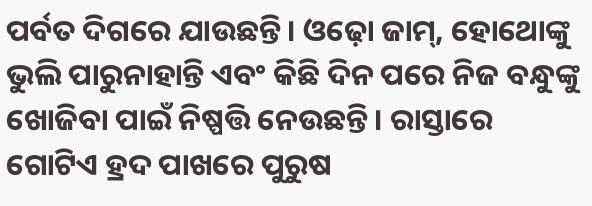ପର୍ବତ ଦିଗରେ ଯାଉଛନ୍ତି। ଓଢ଼ୋ ଜାମ୍‌, ହୋଥୋଙ୍କୁ ଭୁଲି ପାରୁନାହାନ୍ତି ଏବଂ କିଛି ଦିନ ପରେ ନିଜ ବନ୍ଧୁଙ୍କୁ ଖୋଜିବା ପାଇଁ ନିଷ୍ପତ୍ତି ନେଉଛନ୍ତି। ରାସ୍ତାରେ ଗୋଟିଏ ହ୍ରଦ ପାଖରେ ପୁରୁଷ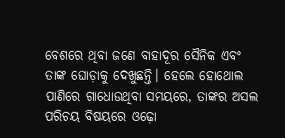ବେଶରେ ଥିବା ଜଣେ ବାହାଦୂର ସୈନିକ ଏବଂ ତାଙ୍କ ଘୋଡ଼ାକୁ ଦେଖୁଛନ୍ତି। ହେଲେ ହୋଥୋଲ ପାଣିରେ ଗାଧୋଉଥିବା ସମୟରେ, ତାଙ୍କର ଅସଲ ପରିଚୟ ବିଷୟରେ ଓଢ଼ୋ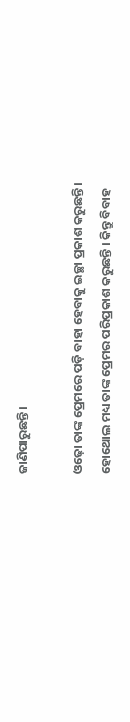ଜାଣିପାରୁଛନ୍ତି।

ଓଢ଼ୋ ତାଙ୍କ ପ୍ରେମରେ ପଡ଼ି ବାହା ହେବାକୁ ଇଚ୍ଛା ପ୍ରକାଶ କରୁଛନ୍ତି। ହୋଥୋଲ ମଧ୍ୟ ତାଙ୍କ ପ୍ରେମର ପରିପ୍ରକାଶ କରୁଛନ୍ତି । କିନ୍ତୁ ବିବାହ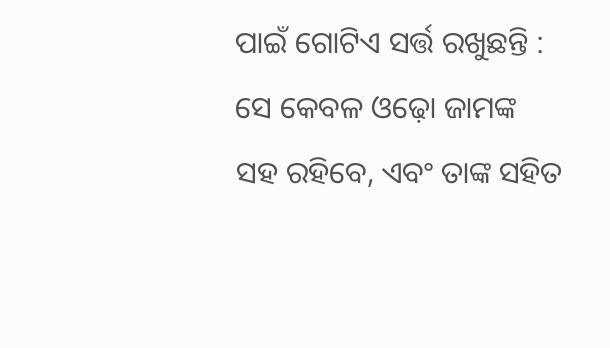ପାଇଁ ଗୋଟିଏ ସର୍ତ୍ତ ରଖୁଛନ୍ତି : ସେ କେବଳ ଓଢ଼ୋ ଜାମଙ୍କ ସହ ରହିବେ, ଏବଂ ତାଙ୍କ ସହିତ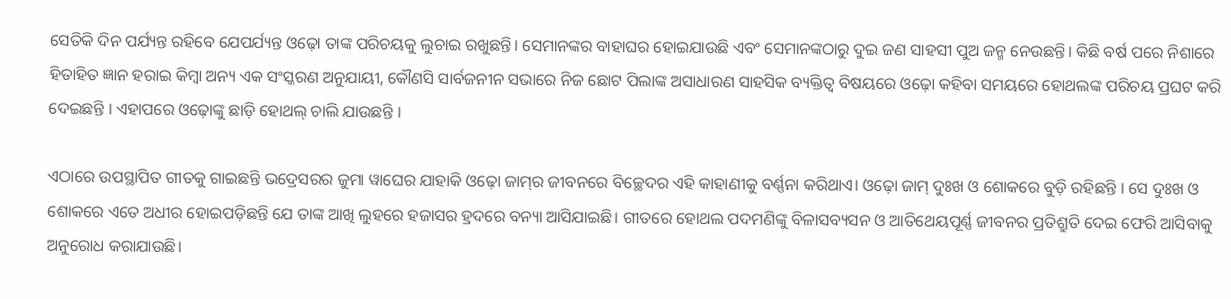ସେତିକି ଦିନ ପର୍ଯ୍ୟନ୍ତ ରହିବେ ଯେପର୍ଯ୍ୟନ୍ତ ଓଢ଼ୋ ତାଙ୍କ ପରିଚୟକୁ ଲୁଚାଇ ରଖୁଛନ୍ତି। ସେମାନଙ୍କର ବାହାଘର ହୋଇଯାଉଛି ଏବଂ ସେମାନଙ୍କଠାରୁ ଦୁଇ ଜଣ ସାହସୀ ପୁଅ ଜନ୍ମ ନେଉଛନ୍ତି। କିଛି ବର୍ଷ ପରେ ନିଶାରେ ହିତାହିତ ଜ୍ଞାନ ହରାଇ କିମ୍ବା ଅନ୍ୟ ଏକ ସଂସ୍କରଣ ଅନୁଯାୟୀ, କୌଣସି ସାର୍ବଜନୀନ ସଭାରେ ନିଜ ଛୋଟ ପିଲାଙ୍କ ଅସାଧାରଣ ସାହସିକ ବ୍ୟକ୍ତିତ୍ୱ ବିଷୟରେ ଓଢ଼ୋ କହିବା ସମୟରେ ହୋଥଲଙ୍କ ପରିଚୟ ପ୍ରଘଟ କରି ଦେଇଛନ୍ତି । ଏହାପରେ ଓଢ଼ୋଙ୍କୁ ଛାଡ଼ି ହୋଥଲ୍‌ ଚାଲି ଯାଉଛନ୍ତି ।

ଏଠାରେ ଉପସ୍ଥାପିତ ଗୀତକୁ ଗାଇଛନ୍ତି ଭଦ୍ରେସରର ଜୁମା ୱାଘେର ଯାହାକି ଓଢ଼ୋ ଜାମ୍‌ର ଜୀବନରେ ବିଚ୍ଛେଦର ଏହି କାହାଣୀକୁ ବର୍ଣ୍ଣନା କରିଥାଏ। ଓଢ଼ୋ ଜାମ୍‌ ଦୁଃଖ ଓ ଶୋକରେ ବୁଡ଼ି ରହିଛନ୍ତି । ସେ ଦୁଃଖ ଓ ଶୋକରେ ଏତେ ଅଧୀର ହୋଇପଡ଼ିଛନ୍ତି ଯେ ତାଙ୍କ ଆଖି ଲୁହରେ ହଜାସର ହ୍ରଦରେ ବନ୍ୟା ଆସିଯାଇଛି। ଗୀତରେ ହୋଥଲ ପଦମଣିଙ୍କୁ ବିଳାସବ୍ୟସନ ଓ ଆତିଥେୟପୂର୍ଣ୍ଣ ଜୀବନର ପ୍ରତିଶ୍ରୁତି ଦେଇ ଫେରି ଆସିବାକୁ ଅନୁରୋଧ କରାଯାଉଛି।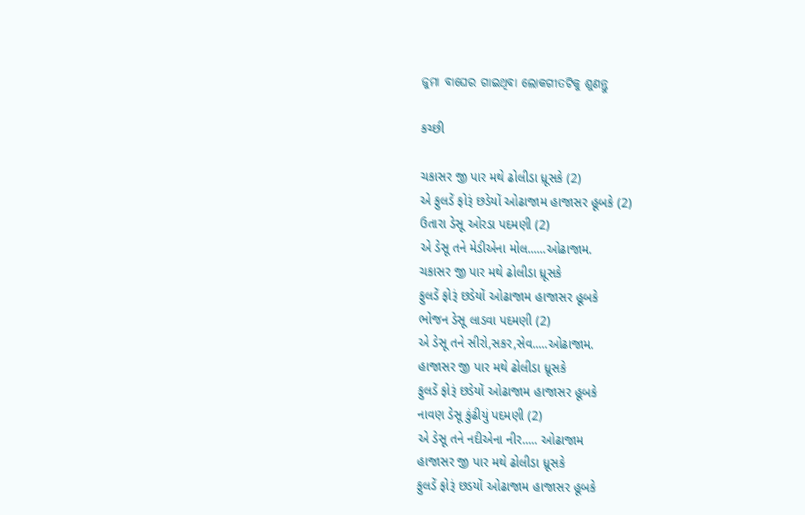ଜୁମା ବାଘେର ଗାଇଥିବା ଲୋକଗୀତଟିକୁ ଶୁଣନ୍ତୁ

કચ્છી

ચકાસર જી પાર મથે ઢોલીડા ધ્રૂસકે (2)
એ ફુલડેં ફોરૂં છડેયોં ઓઢાજામ હાજાસર હૂબકે (2)
ઉતારા ડેસૂ ઓરડા પદમણી (2)
એ ડેસૂ તને મેડીએના મોલ......ઓઢાજામ.
ચકાસર જી પાર મથે ઢોલીડા ધ્રૂસકે
ફુલડેં ફોરૂં છડેયોં ઓઢાજામ હાજાસર હૂબકે
ભોજન ડેસૂ લાડવા પદમણી (2)
એ ડેસૂ તને સીરો,સકર,સેવ.....ઓઢાજામ.
હાજાસર જી પાર મથે ઢોલીડા ધ્રૂસકે
ફુલડેં ફોરૂં છડેયોં ઓઢાજામ હાજાસર હૂબકે
નાવણ ડેસૂ કુંઢીયું પદમણી (2)
એ ડેસૂ તને નદીએના નીર..... ઓઢાજામ
હાજાસર જી પાર મથે ઢોલીડા ધ્રૂસકે
ફુલડેં ફોરૂં છડયોં ઓઢાજામ હાજાસર હૂબકે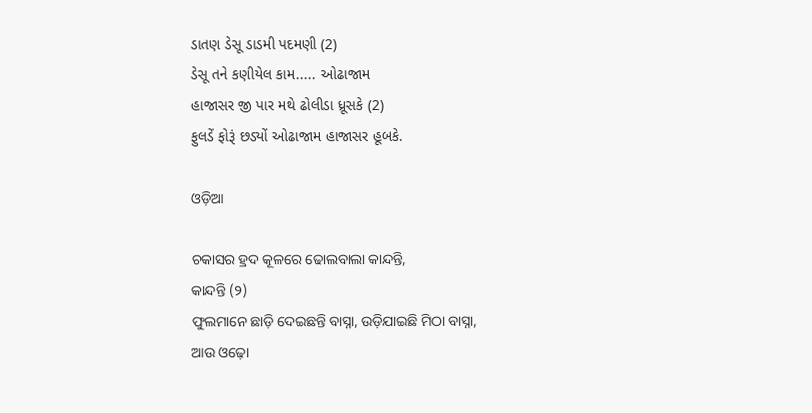ડાતણ ડેસૂ ડાડમી પદમણી (2)
ડેસૂ તને કણીયેલ કામ..... ઓઢાજામ
હાજાસર જી પાર મથે ઢોલીડા ધ્રૂસકે (2)
ફુલડેં ફોરૂં છડ્યોં ઓઢાજામ હાજાસર હૂબકે.

ଓଡ଼ିଆ

ଚକାସର ହ୍ରଦ କୂଳରେ ଢୋଲବାଲା କାନ୍ଦନ୍ତି,
କାନ୍ଦନ୍ତି (୨)
ଫୁଲମାନେ ଛାଡ଼ି ଦେଇଛନ୍ତି ବାସ୍ନା, ଉଡ଼ିଯାଇଛି ମିଠା ବାସ୍ନା,
ଆଉ ଓଢ଼ୋ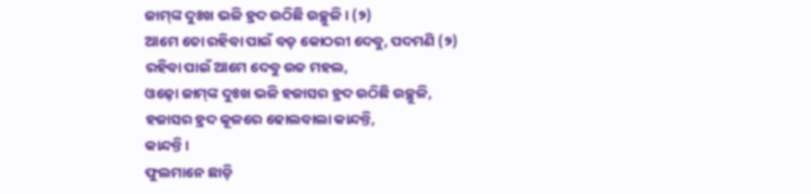ଜାମ୍‌ଙ୍କ ଦୁଃଖ ଭଳି ହ୍ରଦ ଉଠିଛି ଉଚ୍ଛୁଳି। (୨)
ଆମେ ତୋ ରହିବା ପାଇଁ ବଡ଼ କୋଠରୀ ଦେବୁ, ପଦମଣି (୨)
ରହିବା ପାଇଁ ଆମେ ଦେବୁ ଉଚ୍ଚ ମହଲ,
ଓଢ଼ୋ ଜାମ୍‌ଙ୍କ ଦୁଃଖ ଭଳି ହଜାସର ହ୍ରଦ ଉଠିଛି ଉଚ୍ଛୁଳି,
ହଜାସର ହ୍ରଦ କୂଳରେ ଢୋଲବାଲା କାନ୍ଦନ୍ତି,
କାନ୍ଦନ୍ତି।
ଫୁଲମାନେ ଛାଡ଼ି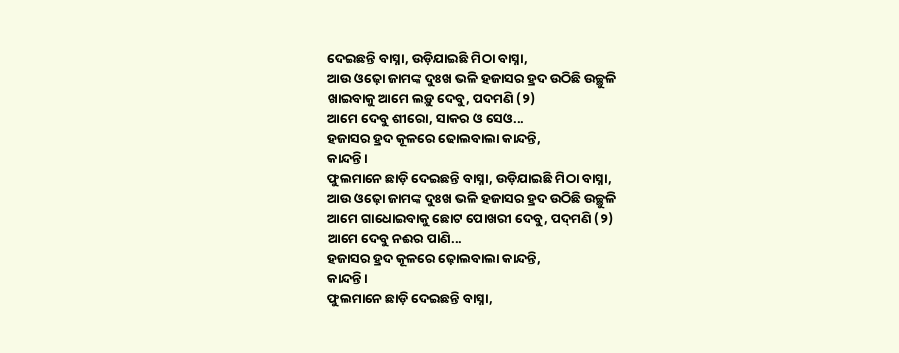ଦେଇଛନ୍ତି ବାସ୍ନା, ଉଡ଼ିଯାଇଛି ମିଠା ବାସ୍ନା,
ଆଉ ଓଢ଼ୋ ଜାମଙ୍କ ଦୁଃଖ ଭଳି ହଜାସର ହ୍ରଦ ଉଠିଛି ଉଚ୍ଛୁଳି
ଖାଇବାକୁ ଆମେ ଲଡ଼ୁ ଦେବୁ, ପଦମଣି (୨)
ଆମେ ଦେବୁ ଶୀରୋ, ସାକର ଓ ସେଓ...
ହଜାସର ହ୍ରଦ କୂଳରେ ଢୋଲବାଲା କାନ୍ଦନ୍ତି,
କାନ୍ଦନ୍ତି।
ଫୁଲମାନେ ଛାଡ଼ି ଦେଇଛନ୍ତି ବାସ୍ନା, ଉଡ଼ିଯାଇଛି ମିଠା ବାସ୍ନା,
ଆଉ ଓଢ଼ୋ ଜାମଙ୍କ ଦୁଃଖ ଭଳି ହଜାସର ହ୍ରଦ ଉଠିଛି ଉଚ୍ଛୁଳି
ଆମେ ଗାଧୋଇବାକୁ ଛୋଟ ପୋଖରୀ ଦେବୁ, ପଦ୍‌ମଣି (୨)
ଆମେ ଦେବୁ ନଈର ପାଣି...
ହଜାସର ହ୍ରଦ କୂଳରେ ଢ଼ୋଲବାଲା କାନ୍ଦନ୍ତି,
କାନ୍ଦନ୍ତି।
ଫୁଲମାନେ ଛାଡ଼ି ଦେଇଛନ୍ତି ବାସ୍ନା,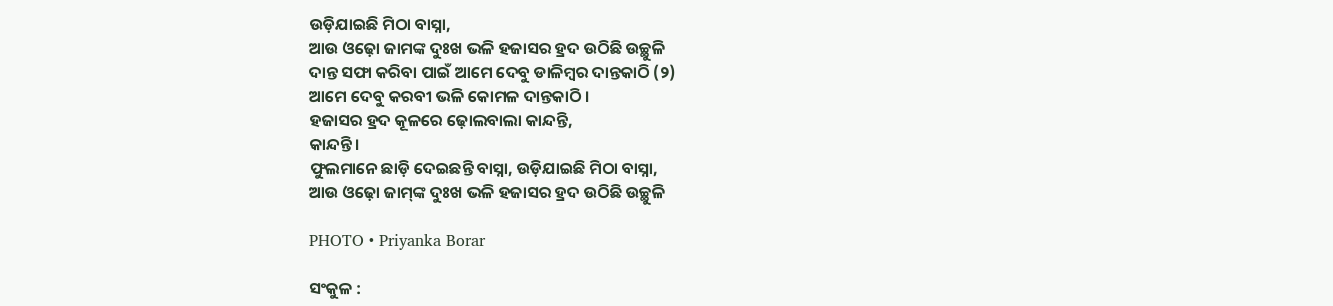ଉଡ଼ିଯାଇଛି ମିଠା ବାସ୍ନା,
ଆଉ ଓଢ଼ୋ ଜାମଙ୍କ ଦୁଃଖ ଭଳି ହଜାସର ହ୍ରଦ ଉଠିଛି ଉଚ୍ଛୁଳି
ଦାନ୍ତ ସଫା କରିବା ପାଇଁ ଆମେ ଦେବୁ ଡାଳିମ୍ବର ଦାନ୍ତକାଠି (୨)
ଆମେ ଦେବୁ କରବୀ ଭଳି କୋମଳ ଦାନ୍ତକାଠି ।
ହଜାସର ହ୍ରଦ କୂଳରେ ଢ଼ୋଲବାଲା କାନ୍ଦନ୍ତି,
କାନ୍ଦନ୍ତି।
ଫୁଲମାନେ ଛାଡ଼ି ଦେଇଛନ୍ତି ବାସ୍ନା, ଉଡ଼ିଯାଇଛି ମିଠା ବାସ୍ନା,
ଆଉ ଓଢ଼ୋ ଜାମ୍‌ଙ୍କ ଦୁଃଖ ଭଳି ହଜାସର ହ୍ରଦ ଉଠିଛି ଉଚ୍ଛୁଳି

PHOTO • Priyanka Borar

ସଂକୁଳ :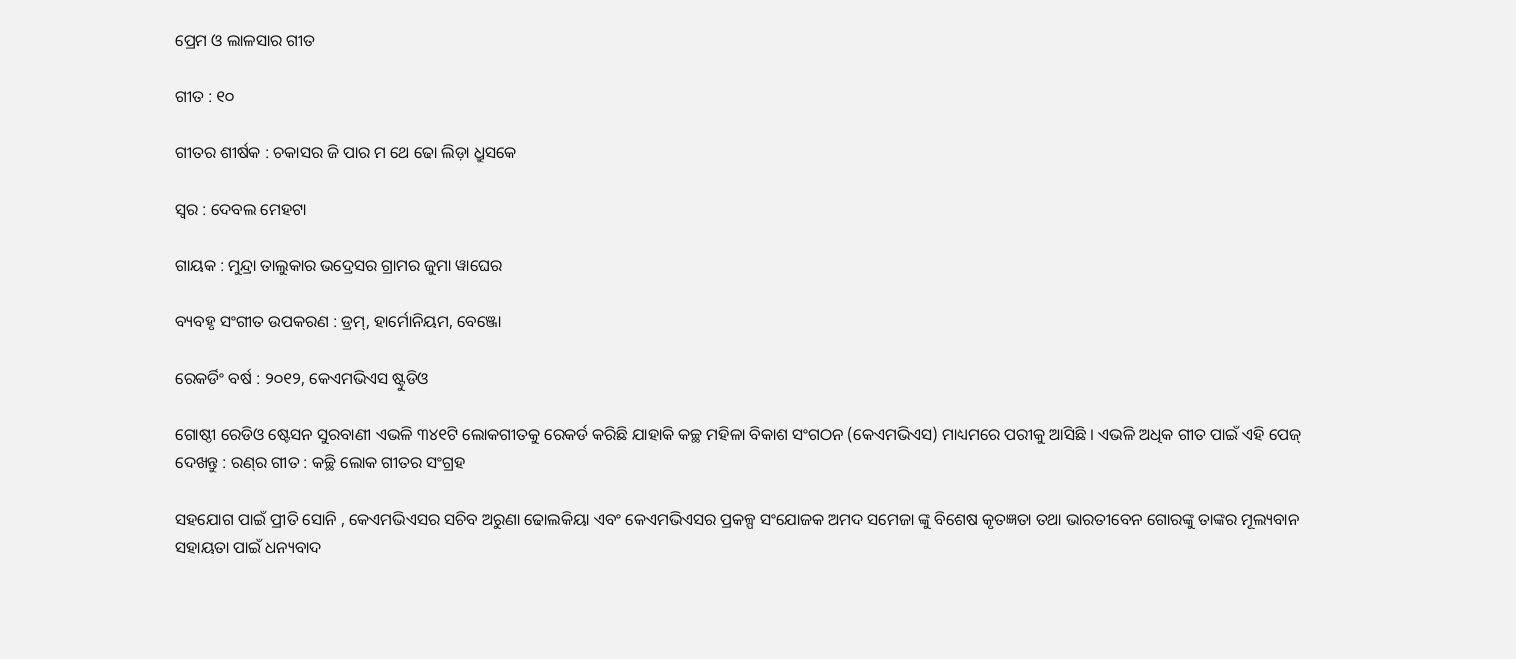ପ୍ରେମ ଓ ଲାଳସାର ଗୀତ

ଗୀତ : ୧୦

ଗୀତର ଶୀର୍ଷକ : ଚକାସର ଜି ପାର ମ ଥେ ଢୋ ଲିଡ଼ା ଧ୍ରୁସକେ

ସ୍ୱର : ଦେବଲ ମେହଟା

ଗାୟକ : ମୁନ୍ଦ୍ରା ତାଲୁକାର ଭଦ୍ରେସର ଗ୍ରାମର ଜୁମା ୱାଘେର

ବ୍ୟବହୃ ସଂଗୀତ ଉପକରଣ : ଡ୍ରମ୍‌, ହାର୍ମୋନିୟମ, ବେଞ୍ଜୋ

ରେକର୍ଡିଂ ବର୍ଷ : ୨୦୧୨, କେଏମଭିଏସ ଷ୍ଟୁଡିଓ

ଗୋଷ୍ଠୀ ରେଡିଓ ଷ୍ଟେସନ ସୁରବାଣୀ ଏଭଳି ୩୪୧ଟି ଲୋକଗୀତକୁ ରେକର୍ଡ କରିଛି ଯାହାକି କଚ୍ଛ ମହିଳା ବିକାଶ ସଂଗଠନ (କେଏମଭିଏସ) ମାଧ୍ୟମରେ ପରୀକୁ ଆସିଛି । ଏଭଳି ଅଧିକ ଗୀତ ପାଇଁ ଏହି ପେଜ୍‌ ଦେଖନ୍ତୁ : ରଣ୍‌ର ଗୀତ : କଚ୍ଛି ଲୋକ ଗୀତର ସଂଗ୍ରହ

ସହଯୋଗ ପାଇଁ ପ୍ରୀତି ସୋନି , କେଏମଭିଏସର ସଚିବ ଅରୁଣା ଢୋଲକିୟା ଏବଂ କେଏମଭିଏସର ପ୍ରକଳ୍ପ ସଂଯୋଜକ ଅମଦ ସମେଜା ଙ୍କୁ ବିଶେଷ କୃତଜ୍ଞତା ତଥା ଭାରତୀବେନ ଗୋରଙ୍କୁ ତାଙ୍କର ମୂଲ୍ୟବାନ ସହାୟତା ପାଇଁ ଧନ୍ୟବାଦ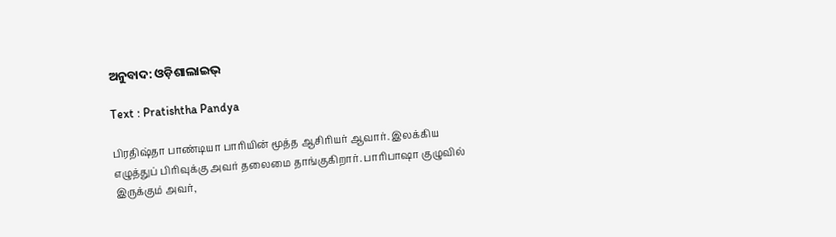ଅନୁବାଦ: ଓଡ଼ିଶାଲାଇଭ୍‍

Text : Pratishtha Pandya

பிரதிஷ்தா பாண்டியா பாரியின் மூத்த ஆசிரியர் ஆவார். இலக்கிய எழுத்துப் பிரிவுக்கு அவர் தலைமை தாங்குகிறார். பாரிபாஷா குழுவில் இருக்கும் அவர்,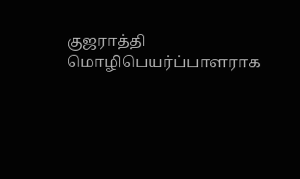குஜராத்தி மொழிபெயர்ப்பாளராக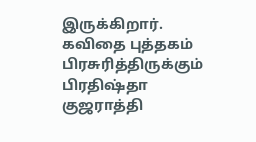இருக்கிறார். கவிதை புத்தகம் பிரசுரித்திருக்கும் பிரதிஷ்தா குஜராத்தி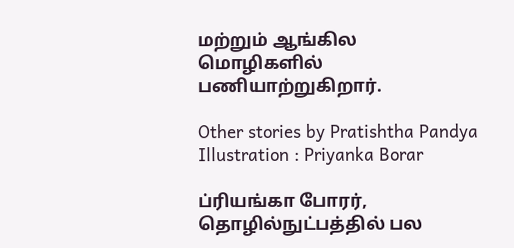மற்றும் ஆங்கில மொழிகளில் பணியாற்றுகிறார்.

Other stories by Pratishtha Pandya
Illustration : Priyanka Borar

ப்ரியங்கா போரர், தொழில்நுட்பத்தில் பல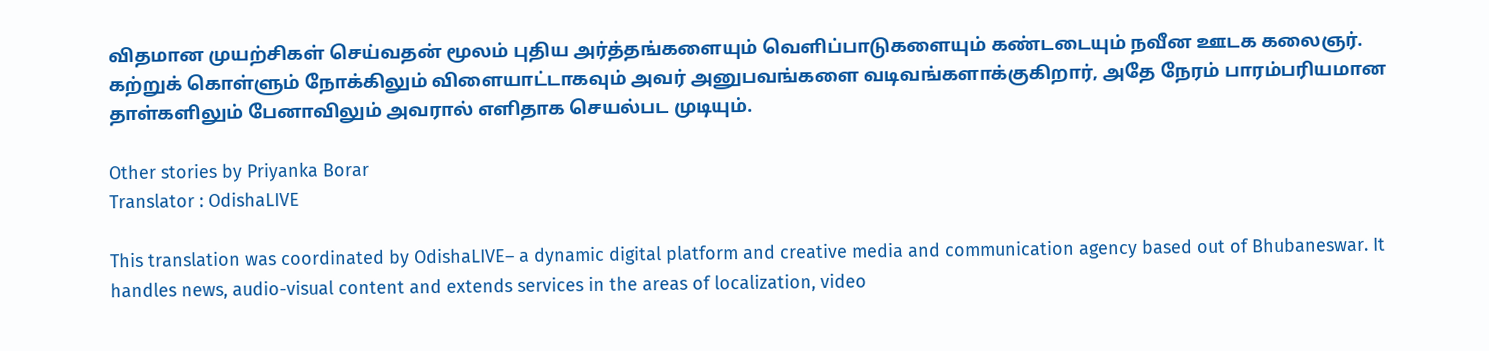விதமான முயற்சிகள் செய்வதன் மூலம் புதிய அர்த்தங்களையும் வெளிப்பாடுகளையும் கண்டடையும் நவீன ஊடக கலைஞர். கற்றுக் கொள்ளும் நோக்கிலும் விளையாட்டாகவும் அவர் அனுபவங்களை வடிவங்களாக்குகிறார், அதே நேரம் பாரம்பரியமான தாள்களிலும் பேனாவிலும் அவரால் எளிதாக செயல்பட முடியும்.

Other stories by Priyanka Borar
Translator : OdishaLIVE

This translation was coordinated by OdishaLIVE– a dynamic digital platform and creative media and communication agency based out of Bhubaneswar. It handles news, audio-visual content and extends services in the areas of localization, video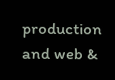production and web &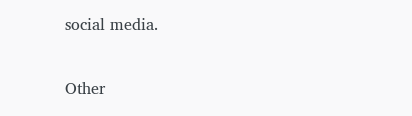social media.

Other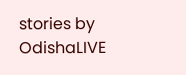stories by OdishaLIVE